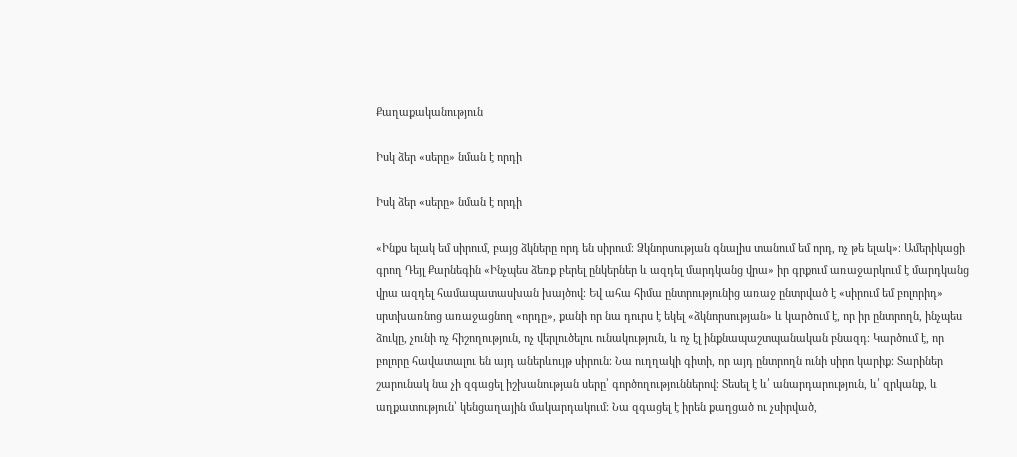Քաղաքականություն

Իսկ ձեր «սերը» նման է որդի

Իսկ ձեր «սերը» նման է որդի

«Ինքս ելակ եմ սիրում, բայց ձկները որդ են սիրում։ Ձկնորսության գնալիս տանում եմ որդ, ոչ թե ելակ»։ Ամերիկացի գրող Դեյլ Քարնեգին «Ինչպես ձեռք բերել ընկերներ և ազդել մարդկանց վրա» իր գրքում առաջարկում է մարդկանց վրա ազդել համապատասխան խայծով։ Եվ ահա հիմա ընտրությունից առաջ ընտրված է «սիրում եմ բոլորիդ» սրտխառնոց առաջացնող «որդը», քանի որ նա դուրս է եկել «ձկնորսության» և կարծում է, որ իր ընտրողն, ինչպես ձուկը, չունի ոչ հիշողություն, ոչ վերլուծելու ունակություն, և ոչ էլ ինքնապաշտպանական բնազդ։ Կարծում է, որ բոլորը հավատալու են այդ աներևույթ սիրուն։ Նա ուղղակի գիտի, որ այդ ընտրողն ունի սիրո կարիք։ Տարիներ շարունակ նա չի զգացել իշխանության սերը՝ գործողություններով։ Տեսել է և՛ անարդարություն, և՛ զրկանք, և աղքատություն՝ կենցաղային մակարդակում։ Նա զգացել է իրեն քաղցած ու չսիրված,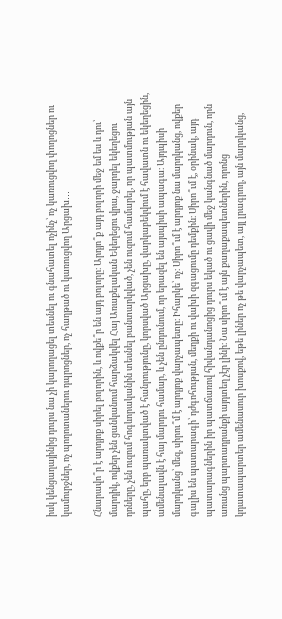իսկ կենցաղայինից դուրս նա չի կարողացել տեսնել ու գնահատել ոչինչ՝ ոչ կառուցվող փողոցներ ու կամուրջներ, ոչ պողոտաներու դպրոցներ, ոչ հաղթած ու կառուցվող Արցախ․․․

Հնարավո՞ր է արդյոք սիրել բոլորին, և ովքե՞ր են այդ բոլորը։ Արդյո՞ք այդ բոլորի մեջ եմ ես և դու՝ մարդիկ, ովքեր չեն ցանկանում հարձակվել Հայ Առաքելական Եկեղեցու վրա, ջարդել եկեղեցու դռները, չեն ուզում հոգևորականին տեսնել բանտարկված, չեն ուզում համարել, որ պատմության այն պահը, երբ պառակտված է հանրությունը, կորսված Արցախը, վարկաբեկվում է հավատն ու եկեղեցին, ամենալավն է հայ մարդու համար, և չեն ընդունում, որ երազել են այսպիսի ապագա։ Այդպիսի մարդկանց՝ մեզ, սիրու՞մ է արդյոք վարչապետը։ Իհարկե՝ ոչ։ Սիրո՞ւմ է արդյոք նա մարդկանց, ովքեր գալիս են պատարագի՝ դժգոհության, մեղքի ու վախի զգացումը դեմքին։ Սիրո՞ւմ է, օրինակ, այդ պատարագներին իր պատճառով հիվանդանոցից դուրս եկած ու ցավի մեջ կանգնած մարդուն, որն առանց պարտադրանքի այդտեղ չէր լինի։ Նա սիրո՞ւմ է այն քաղաքապետներին, որոնց կդատապարտեր ամենասուր խոսքով, եթե լիներ ոչ թե վարչապետ, այլ լրագրող, այն մարդկանց,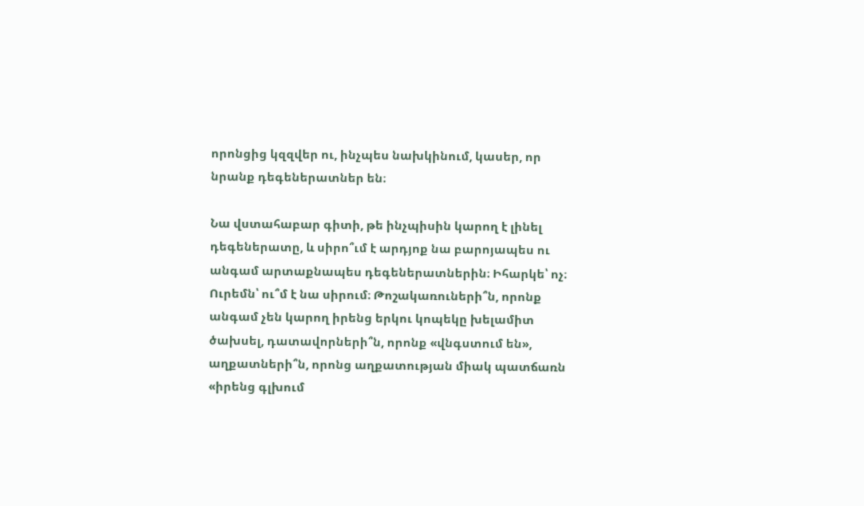որոնցից կզզվեր ու, ինչպես նախկինում, կասեր, որ նրանք դեգեներատներ են։

Նա վստահաբար գիտի, թե ինչպիսին կարող է լինել դեգեներատը, և սիրո՞ւմ է արդյոք նա բարոյապես ու անգամ արտաքնապես դեգեներատներին։ Իհարկե՝ ոչ։ Ուրեմն՝ ու՞մ է նա սիրում։ Թոշակառուների՞ն, որոնք անգամ չեն կարող իրենց երկու կոպեկը խելամիտ ծախսել, դատավորների՞ն, որոնք «վնգստում են», աղքատների՞ն, որոնց աղքատության միակ պատճառն «իրենց գլխում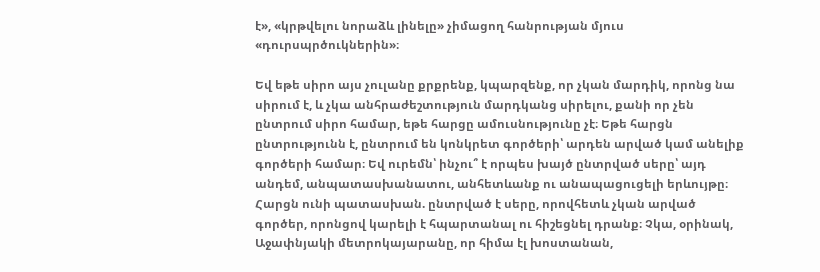է», «կրթվելու նորաձև լինելը» չիմացող հանրության մյուս «դուրսպրծուկներին»։

Եվ եթե սիրո այս չուլանը քրքրենք, կպարզենք, որ չկան մարդիկ, որոնց նա սիրում է, և չկա անհրաժեշտություն մարդկանց սիրելու, քանի որ չեն ընտրում սիրո համար, եթե հարցը ամուսնությունը չէ։ Եթե հարցն ընտրությունն է, ընտրում են կոնկրետ գործերի՝ արդեն արված կամ անելիք գործերի համար։ Եվ ուրեմն՝ ինչու՞ է որպես խայծ ընտրված սերը՝ այդ անդեմ, անպատասխանատու, անհետևանք ու անապացուցելի երևույթը։ Հարցն ունի պատասխան. ընտրված է սերը, որովհետև չկան արված գործեր, որոնցով կարելի է հպարտանալ ու հիշեցնել դրանք։ Չկա, օրինակ, Աջափնյակի մետրոկայարանը, որ հիմա էլ խոստանան,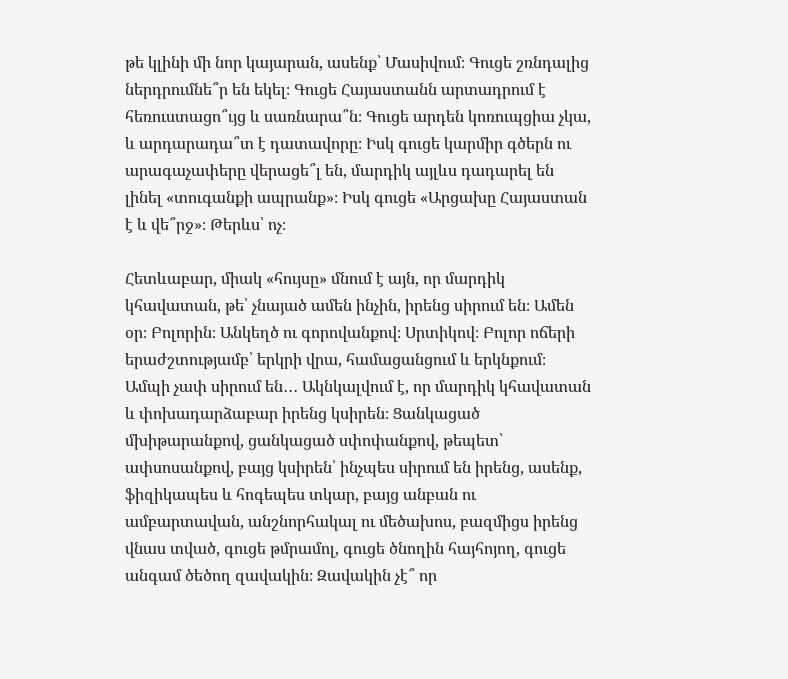թե կլինի մի նոր կայարան, ասենք՝ Մասիվում։ Գուցե շռնդալից ներդրումնե՞ր են եկել։ Գուցե Հայաստանն արտադրում է հեռուստացո՞ւյց և սառնարա՞ն։ Գուցե արդեն կոռուպցիա չկա, և արդարադա՞տ է դատավորը։ Իսկ գուցե կարմիր գծերն ու արագաչափերը վերացե՞լ են, մարդիկ այլևս դադարել են լինել «տուգանքի ապրանք»։ Իսկ գուցե «Արցախը Հայաստան է և վե՞րջ»։ Թերևս՝ ոչ։

Հետևաբար, միակ «հույսը» մնում է այն, որ մարդիկ կհավատան, թե՝ չնայած ամեն ինչին, իրենց սիրում են։ Ամեն օր։ Բոլորին։ Անկեղծ ու գորովանքով։ Սրտիկով։ Բոլոր ոճերի երաժշտությամբ՝ երկրի վրա, համացանցում և երկնքում։ Ամպի չափ սիրում են․․․ Ակնկալվում է, որ մարդիկ կհավատան և փոխադարձաբար իրենց կսիրեն։ Ցանկացած մխիթարանքով, ցանկացած սփոփանքով, թեպետ՝ ափսոսանքով, բայց կսիրեն՝ ինչպես սիրում են իրենց, ասենք, ֆիզիկապես և հոգեպես տկար, բայց անբան ու ամբարտավան, անշնորհակալ ու մեծախոս, բազմիցս իրենց վնաս տված, գուցե թմրամոլ, գուցե ծնողին հայհոյող, գուցե անգամ ծեծող զավակին։ Զավակին չէ՞ որ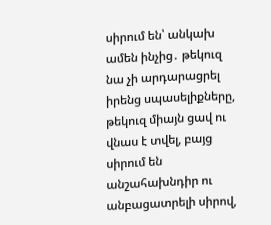սիրում են՝ անկախ ամեն ինչից․ թեկուզ նա չի արդարացրել իրենց սպասելիքները, թեկուզ միայն ցավ ու վնաս է տվել, բայց սիրում են անշահախնդիր ու անբացատրելի սիրով,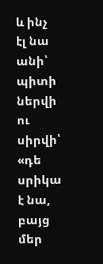և ինչ էլ նա անի՝ պիտի ներվի ու սիրվի՝ «դե սրիկա է նա, բայց մեր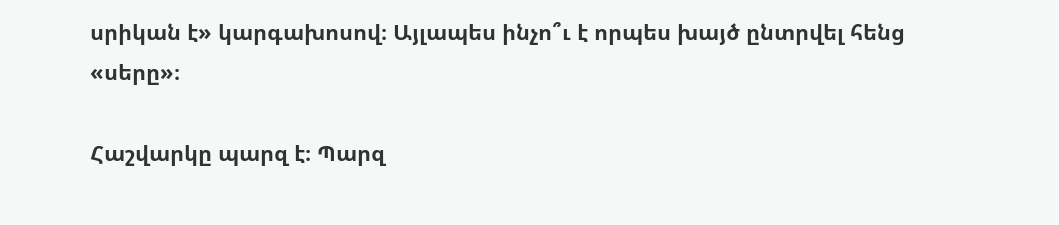սրիկան է» կարգախոսով։ Այլապես ինչո՞ւ է որպես խայծ ընտրվել հենց «սերը»։

Հաշվարկը պարզ է։ Պարզ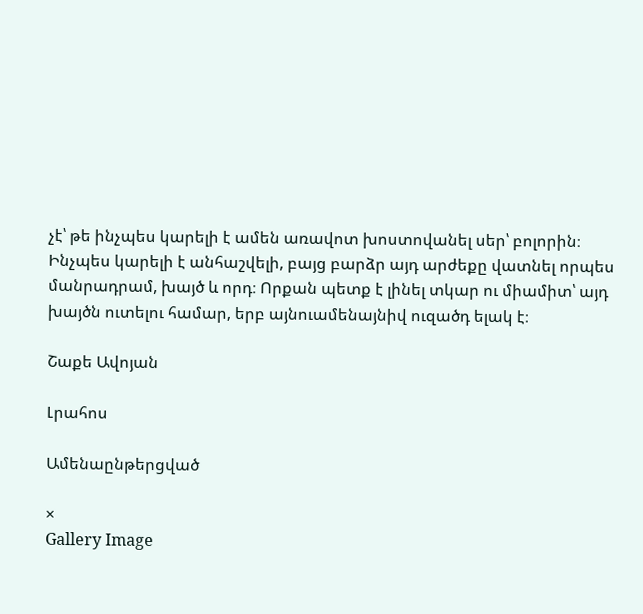չէ՝ թե ինչպես կարելի է ամեն առավոտ խոստովանել սեր՝ բոլորին։ Ինչպես կարելի է անհաշվելի, բայց բարձր այդ արժեքը վատնել որպես մանրադրամ, խայծ և որդ։ Որքան պետք է լինել տկար ու միամիտ՝ այդ խայծն ուտելու համար, երբ այնուամենայնիվ ուզածդ ելակ է։

Շաքե Ավոյան

Լրահոս

Ամենաընթերցված

×
Gallery Image